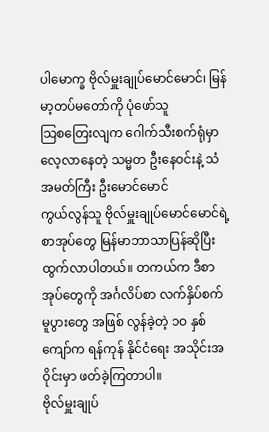ပါမောက္ခ ဗိုလ်မှူးချုပ်မောင်မောင်၊ မြန်မာ့တပ်မတော်ကို ပုံဖော်သူ
သြစတြေးလျက ဂေါက်သီးစက်ရုံမှာ လေ့လာနေတဲ့ သမ္မတ ဦးနေဝင်းနဲ့ သံအမတ်ကြီး ဦးမောင်မောင်
ကွယ်လွန်သူ ဗိုလ်မှူးချုပ်မောင်မောင်ရဲ့ စာအုပ်တွေ မြန်မာဘာသာပြန်ဆိုပြီး ထွက်လာပါတယ်။ တကယ်က ဒီစာအုပ်တွေကို အင်္ဂလိပ်စာ လက်နှိပ်စက်မူပွားတွေ အဖြစ် လွန်ခဲ့တဲ့ ၁ဝ နှစ်ကျော်က ရန်ကုန် နိုင်ငံရေး အသိုင်းအဝိုင်းမှာ ဖတ်ခဲ့ကြတာပါ။
ဗိုလ်မှူးချုပ်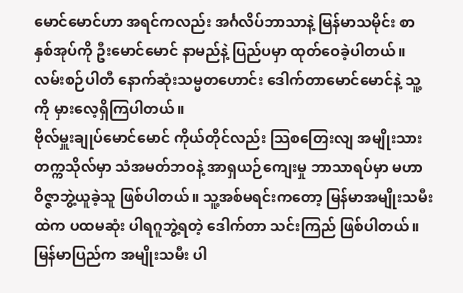မောင်မောင်ဟာ အရင်ကလည်း အင်္ဂလိပ်ဘာသာနဲ့ မြန်မာသမိုင်း စာနှစ်အုပ်ကို ဦးမောင်မောင် နာမည်နဲ့ ပြည်ပမှာ ထုတ်ဝေခဲ့ပါတယ်။ လမ်းစဉ်ပါတီ နောက်ဆုံးသမ္မတဟောင်း ဒေါက်တာမောင်မောင်နဲ့ သူ့ကို မှားလေ့ရှိကြပါတယ်။
ဗိုလ်မှူးချုပ်မောင်မောင် ကိုယ်တိုင်လည်း သြစတြေးလျ အမျိုးသားတက္ကသိုလ်မှာ သံအမတ်ဘဝနဲ့ အာရှယဉ်ကျေးမှု ဘာသာရပ်မှာ မဟာဝိဇ္ဇာဘွဲ့ယူခဲ့သူ ဖြစ်ပါတယ်။ သူ့အစ်မရင်းကတော့ မြန်မာအမျိုးသမီးထဲက ပထမဆုံး ပါရဂူဘွဲ့ရတဲ့ ဒေါက်တာ သင်းကြည် ဖြစ်ပါတယ်။
မြန်မာပြည်က အမျိုးသမီး ပါ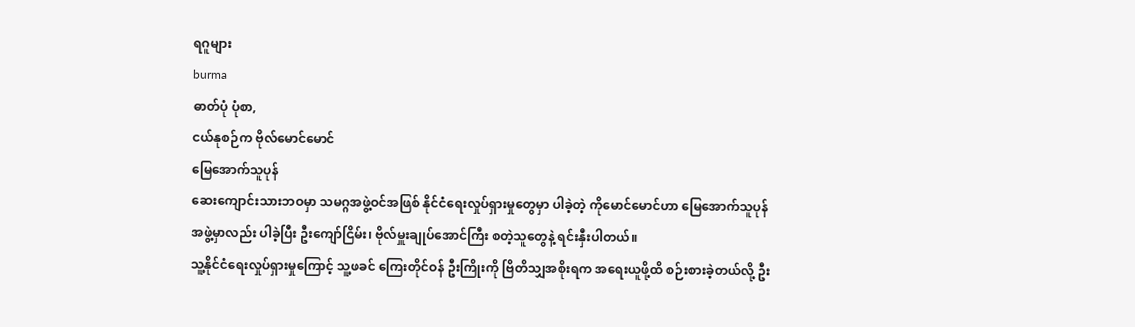ရဂူများ
burma
ဓာတ်ပုံ ပုံစာ,
ငယ်နုစဉ်က ဗိုလ်မောင်မောင်
မြေအောက်သူပုန်
ဆေးကျောင်းသားဘဝမှာ သမဂ္ဂအဖွဲ့ဝင်အဖြစ် နိုင်ငံရေးလှုပ်ရှားမှုတွေမှာ ပါခဲ့တဲ့ ကိုမောင်မောင်ဟာ မြေအောက်သူပုန်အဖွဲ့မှာလည်း ပါခဲ့ပြီး ဦးကျော်ငြိမ်း၊ ဗိုလ်မှူးချုပ်အောင်ကြီး စတဲ့သူတွေနဲ့ ရင်းနှီးပါတယ်။
သူ့နိုင်ငံရေးလှုပ်ရှားမှုကြောင့် သူ့ဖခင် ကြေးတိုင်ဝန် ဦးကြိုးကို ဗြိတိသျှအစိုးရက အရေးယူဖို့ထိ စဉ်းစားခဲ့တယ်လို့ ဦး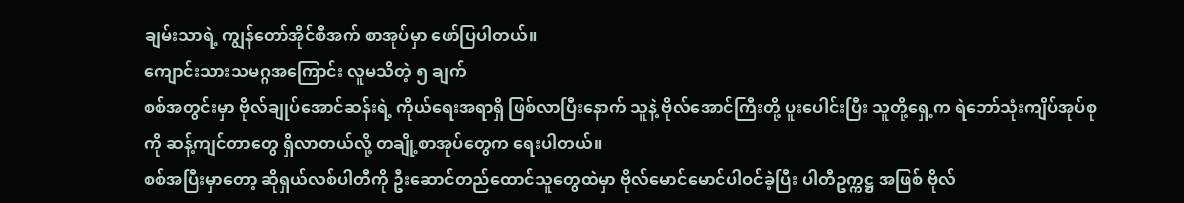ချမ်းသာရဲ့ ကျွန်တော်အိုင်စီအက် စာအုပ်မှာ ဖော်ပြပါတယ်။
ကျောင်းသားသမဂ္ဂအကြောင်း လူမသိတဲ့ ၅ ချက်
စစ်အတွင်းမှာ ဗိုလ်ချုပ်အောင်ဆန်းရဲ့ ကိုယ်ရေးအရာရှိ ဖြစ်လာပြီးနောက် သူနဲ့ ဗိုလ်အောင်ကြီးတို့ ပူးပေါင်းပြီး သူတို့ရှေ့က ရဲဘော်သုံးကျိပ်အုပ်စုကို ဆန့်ကျင်တာတွေ ရှိလာတယ်လို့ တချို့စာအုပ်တွေက ရေးပါတယ်။
စစ်အပြီးမှာတော့ ဆိုရှယ်လစ်ပါတီကို ဦးဆောင်တည်ထောင်သူတွေထဲမှာ ဗိုလ်မောင်မောင်ပါဝင်ခဲ့ပြီး ပါတီဥက္ကဋ္ဌ အဖြစ် ဗိုလ်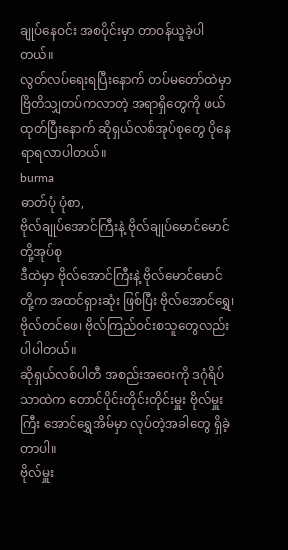ချုပ်နေဝင်း အစပိုင်းမှာ တာဝန်ယူခဲ့ပါတယ်။
လွတ်လပ်ရေးရပြီးနောက် တပ်မတော်ထဲမှာ ဗြိတိသျှတပ်ကလာတဲ့ အရာရှိတွေကို ဖယ်ထုတ်ပြီးနောက် ဆိုရှယ်လစ်အုပ်စုတွေ ပိုနေရာရလာပါတယ်။
burma
ဓာတ်ပုံ ပုံစာ,
ဗိုလ်ချုပ်အောင်ကြီးနဲ့ ဗိုလ်ချုပ်မောင်မောင်တို့အုပ်စု
ဒီထဲမှာ ဗိုလ်အောင်ကြီးနဲ့ ဗိုလ်မောင်မောင်တို့က အထင်ရှားဆုံး ဖြစ်ပြီး ဗိုလ်အောင်ရွှေ၊ ဗိုလ်တင်ဖေ၊ ဗိုလ်ကြည်ဝင်းစသူတွေလည်း ပါပါတယ်။
ဆိုရှယ်လစ်ပါတီ အစည်းအဝေးကို ဒဂုံရိပ်သာထဲက တောင်ပိုင်းတိုင်းတိုင်းမှူး ဗိုလ်မှူးကြီး အောင်ရွှေအိမ်မှာ လုပ်တဲ့အခါတွေ ရှိခဲ့တာပါ။
ဗိုလ်မှူး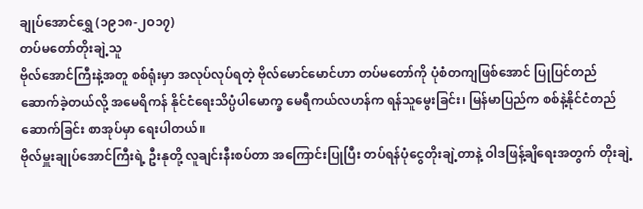ချုပ်အောင်ရွှေ (၁၉၁၈-၂ဝ၁၇)
တပ်မတော်တိုးချဲ့သူ
ဗိုလ်အောင်ကြီးနဲ့အတူ စစ်ရုံးမှာ အလုပ်လုပ်ရတဲ့ ဗိုလ်မောင်မောင်ဟာ တပ်မတော်ကို ပုံစံတကျဖြစ်အောင် ပြုပြင်တည်ဆောက်ခဲ့တယ်လို့ အမေရိကန် နိုင်ငံရေးသိပ္ပံပါမောက္ခ မေရီကယ်လဟန်က ရန်သူမွေးခြင်း၊ မြန်မာပြည်က စစ်နဲ့နိုင်ငံတည်ဆောက်ခြင်း စာအုပ်မှာ ရေးပါတယ်။
ဗိုလ်မှူးချုပ်အောင်ကြီးရဲ့ ဦးနုတို့ လူချင်းနီးစပ်တာ အကြောင်းပြုပြီး တပ်ရန်ပုံငွေတိုးချဲ့တာနဲ့ ဝါဒဖြန့်ချိရေးအတွက် တိုးချဲ့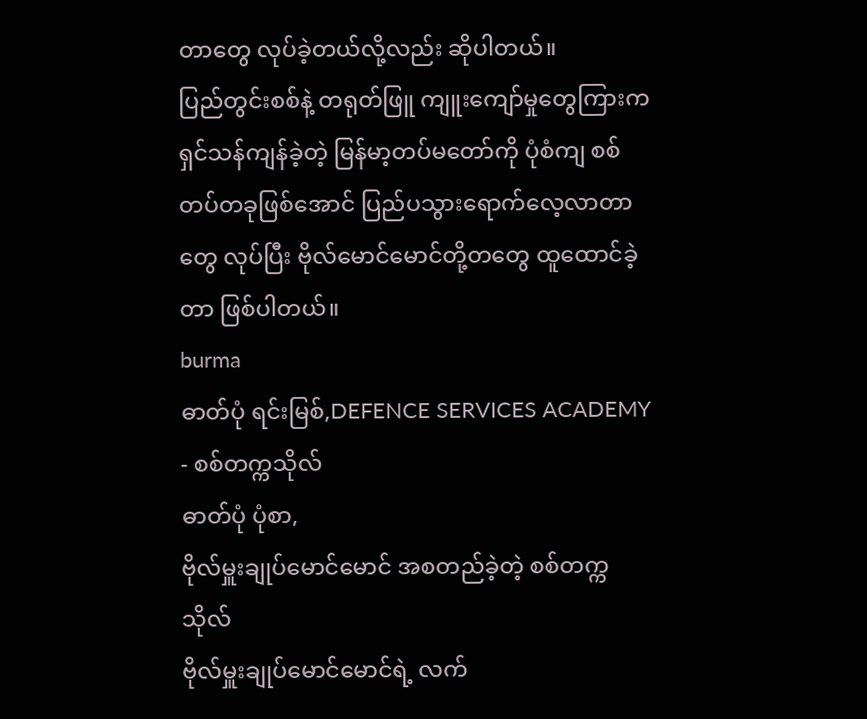တာတွေ လုပ်ခဲ့တယ်လို့လည်း ဆိုပါတယ်။
ပြည်တွင်းစစ်နဲ့ တရုတ်ဖြူ ကျူးကျော်မှုတွေကြားက ရှင်သန်ကျန်ခဲ့တဲ့ မြန်မာ့တပ်မတော်ကို ပုံစံကျ စစ်တပ်တခုဖြစ်အောင် ပြည်ပသွားရောက်လေ့လာတာတွေ လုပ်ပြီး ဗိုလ်မောင်မောင်တို့တတွေ ထူထောင်ခဲ့တာ ဖြစ်ပါတယ်။
burma
ဓာတ်ပုံ ရင်းမြစ်,DEFENCE SERVICES ACADEMY - စစ်တက္ကသိုလ်
ဓာတ်ပုံ ပုံစာ,
ဗိုလ်မှူးချုပ်မောင်မောင် အစတည်ခဲ့တဲ့ စစ်တက္ကသိုလ်
ဗိုလ်မှူးချုပ်မောင်မောင်ရဲ့ လက်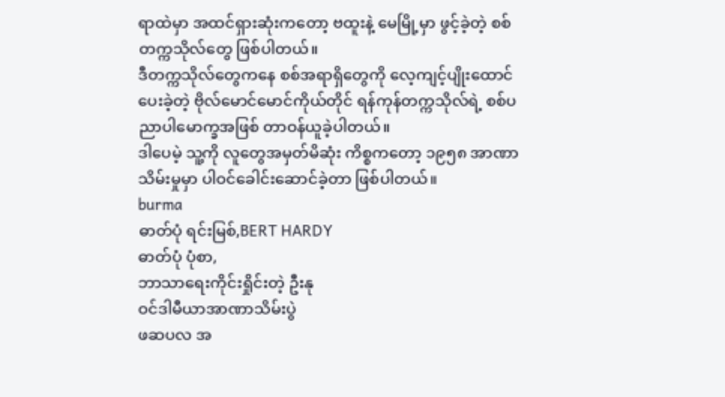ရာထဲမှာ အထင်ရှားဆုံးကတော့ ဗထူးနဲ့ မေမြို့မှာ ဖွင့်ခဲ့တဲ့ စစ်တက္ကသိုလ်တွေ ဖြစ်ပါတယ်။
ဒီတက္ကသိုလ်တွေကနေ စစ်အရာရှိတွေကို လေ့ကျင့်ပျိုးထောင်ပေးခဲ့တဲ့ ဗိုလ်မောင်မောင်ကိုယ်တိုင် ရန်ကုန်တက္ကသိုလ်ရဲ့ စစ်ပညာပါမောက္ခအဖြစ် တာဝန်ယူခဲ့ပါတယ်။
ဒါပေမဲ့ သူ့ကို လူတွေအမှတ်မိဆုံး ကိစ္စကတော့ ၁၉၅၈ အာဏာသိမ်းမှုမှာ ပါဝင်ခေါင်းဆောင်ခဲ့တာ ဖြစ်ပါတယ်။
burma
ဓာတ်ပုံ ရင်းမြစ်,BERT HARDY
ဓာတ်ပုံ ပုံစာ,
ဘာသာရေးကိုင်းရှိုင်းတဲ့ ဦးနု
ဝင်ဒါမီယာအာဏာသိမ်းပွဲ
ဖဆပလ အ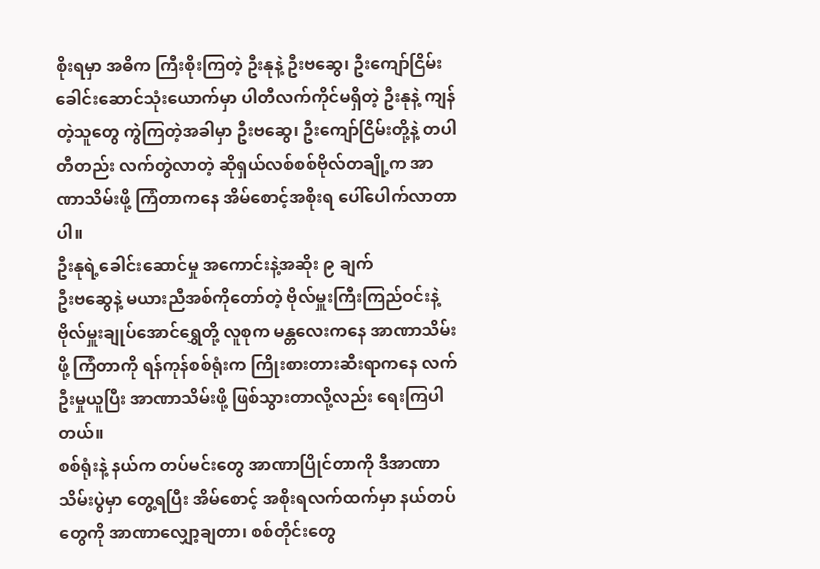စိုးရမှာ အဓိက ကြီးစိုးကြတဲ့ ဦးနုနဲ့ ဦးဗဆွေ၊ ဦးကျော်ငြိမ်း ခေါင်းဆောင်သုံးယောက်မှာ ပါတီလက်ကိုင်မရှိတဲ့ ဦးနုနဲ့ ကျန်တဲ့သူတွေ ကွဲကြတဲ့အခါမှာ ဦးဗဆွေ၊ ဦးကျော်ငြိမ်းတို့နဲ့ တပါတီတည်း လက်တွဲလာတဲ့ ဆိုရှယ်လစ်စစ်ဗိုလ်တချို့က အာဏာသိမ်းဖို့ ကြံတာကနေ အိမ်စောင့်အစိုးရ ပေါ်ပေါက်လာတာပါ။
ဦးနုရဲ့ခေါင်းဆောင်မှု အကောင်းနဲ့အဆိုး ၉ ချက်
ဦးဗဆွေနဲ့ မယားညီအစ်ကိုတော်တဲ့ ဗိုလ်မှူးကြီးကြည်ဝင်းနဲ့ ဗိုလ်မှူးချုပ်အောင်ရွှေတို့ လူစုက မန္တလေးကနေ အာဏာသိမ်းဖို့ ကြံတာကို ရန်ကုန်စစ်ရုံးက ကြိုးစားတားဆီးရာကနေ လက် ဦးမှုယူပြီး အာဏာသိမ်းဖို့ ဖြစ်သွားတာလို့လည်း ရေးကြပါတယ်။
စစ်ရုံးနဲ့ နယ်က တပ်မင်းတွေ အာဏာပြိုင်တာကို ဒီအာဏာသိမ်းပွဲမှာ တွေ့ရပြီး အိမ်စောင့် အစိုးရလက်ထက်မှာ နယ်တပ်တွေကို အာဏာလျှော့ချတာ၊ စစ်တိုင်းတွေ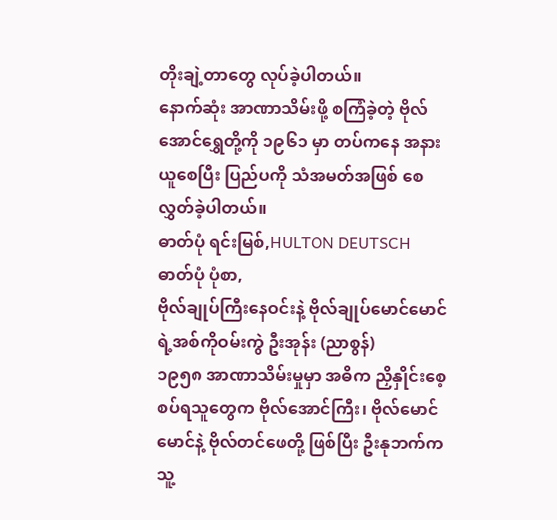တိုးချဲ့တာတွေ လုပ်ခဲ့ပါတယ်။
နောက်ဆုံး အာဏာသိမ်းဖို့ စကြံခဲ့တဲ့ ဗိုလ်အောင်ရွှေတို့ကို ၁၉၆၁ မှာ တပ်ကနေ အနားယူစေပြီး ပြည်ပကို သံအမတ်အဖြစ် စေလွှတ်ခဲ့ပါတယ်။
ဓာတ်ပုံ ရင်းမြစ်,HULTON DEUTSCH
ဓာတ်ပုံ ပုံစာ,
ဗိုလ်ချုပ်ကြီးနေဝင်းနဲ့ ဗိုလ်ချုပ်မောင်မောင်ရဲ့အစ်ကိုဝမ်းကွဲ ဦးအုန်း (ညာစွန်)
၁၉၅၈ အာဏာသိမ်းမှုမှာ အဓိက ညှိနှိုင်းစေ့စပ်ရသူတွေက ဗိုလ်အောင်ကြီး၊ ဗိုလ်မောင်မောင်နဲ့ ဗိုလ်တင်ဖေတို့ ဖြစ်ပြီး ဦးနုဘက်က သူ့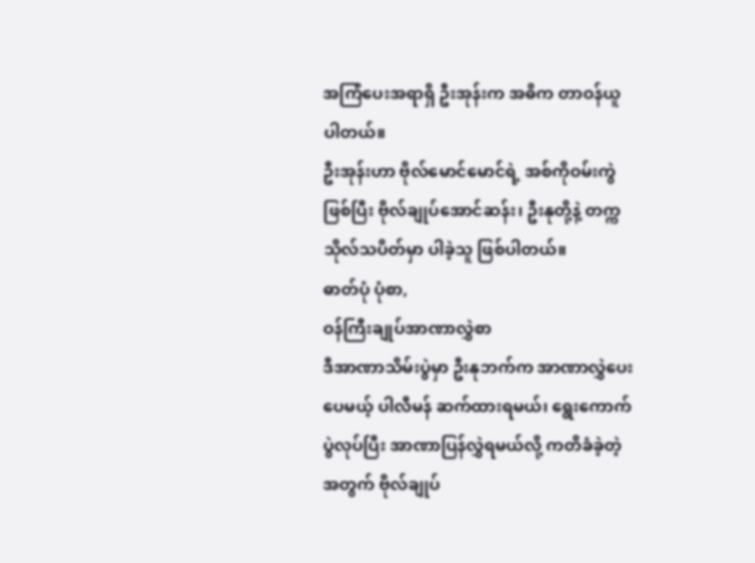အကြံပေးအရာရှိ ဦးအုန်းက အဓိက တာဝန်ယူပါတယ်။
ဦးအုန်းဟာ ဗိုလ်မောင်မောင်ရဲ့ အစ်ကိုဝမ်းကွဲဖြစ်ပြီး ဗိုလ်ချုပ်အောင်ဆန်း၊ ဦးနုတို့နဲ့ တက္ကသိုလ်သပိတ်မှာ ပါခဲ့သူ ဖြစ်ပါတယ်။
ဓာတ်ပုံ ပုံစာ,
ဝန်ကြီးချုပ်အာဏာလွှဲစာ
ဒီအာဏာသိမ်းပွဲမှာ ဦးနုဘက်က အာဏာလွှဲပေးပေမယ့် ပါလီမန် ဆက်ထားရမယ်၊ ရွေးကောက်ပွဲလုပ်ပြီး အာဏာပြန်လွှဲရမယ်လို့ ကတိခံခဲ့တဲ့အတွက် ဗိုလ်ချုပ်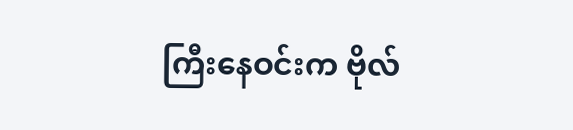ကြီးနေဝင်းက ဗိုလ်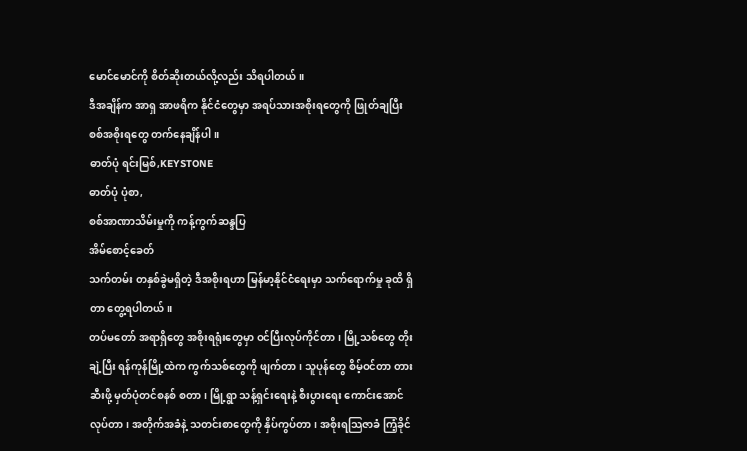မောင်မောင်ကို စိတ်ဆိုးတယ်လို့လည်း သိရပါတယ်။
ဒီအချိန်က အာရှ အာဖရိက နိုင်ငံတွေမှာ အရပ်သားအစိုးရတွေကို ဖြုတ်ချပြီး စစ်အစိုးရတွေ တက်နေချိန်ပါ။
ဓာတ်ပုံ ရင်းမြစ်,KEYSTONE
ဓာတ်ပုံ ပုံစာ,
စစ်အာဏာသိမ်းမှုကို ကန့်ကွက်ဆန္ဒပြ
အိမ်စောင့်ခေတ်
သက်တမ်း တနှစ်ခွဲမရှိတဲ့ ဒီအစိုးရဟာ မြန်မာ့နိုင်ငံရေးမှာ သက်ရောက်မှု ခုထိ ရှိတာ တွေ့ရပါတယ်။
တပ်မတော် အရာရှိတွေ အစိုးရရုံးတွေမှာ ဝင်ပြီးလုပ်ကိုင်တာ၊ မြို့သစ်တွေ တိုးချဲ့ပြီး ရန်ကုန်မြို့ထဲက ကွက်သစ်တွေကို ဖျက်တာ၊ သူပုန်တွေ စိမ့်ဝင်တာ တားဆီးဖို့ မှတ်ပုံတင်စနစ် စတာ၊ မြို့ရွာ သန့်ရှင်းရေးနဲ့ စီးပွားရေး ကောင်းအောင် လုပ်တာ၊ အတိုက်အခံနဲ့ သတင်းစာတွေကို နှိပ်ကွပ်တာ၊ အစိုးရသြဇာခံ ကြံ့ခိုင်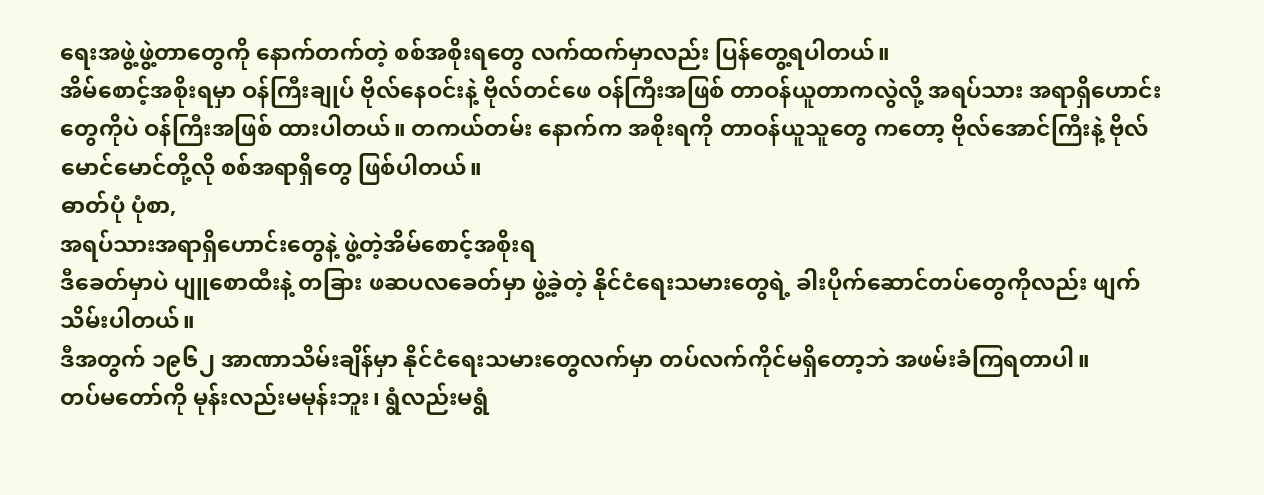ရေးအဖွဲ့ဖွဲ့တာတွေကို နောက်တက်တဲ့ စစ်အစိုးရတွေ လက်ထက်မှာလည်း ပြန်တွေ့ရပါတယ်။
အိမ်စောင့်အစိုးရမှာ ဝန်ကြီးချုပ် ဗိုလ်နေဝင်းနဲ့ ဗိုလ်တင်ဖေ ဝန်ကြီးအဖြစ် တာဝန်ယူတာကလွဲလို့ အရပ်သား အရာရှိဟောင်းတွေကိုပဲ ဝန်ကြီးအဖြစ် ထားပါတယ်။ တကယ်တမ်း နောက်က အစိုးရကို တာဝန်ယူသူတွေ ကတော့ ဗိုလ်အောင်ကြီးနဲ့ ဗိုလ်မောင်မောင်တို့လို စစ်အရာရှိတွေ ဖြစ်ပါတယ်။
ဓာတ်ပုံ ပုံစာ,
အရပ်သားအရာရှိဟောင်းတွေနဲ့ ဖွဲ့တဲ့အိမ်စောင့်အစိုးရ
ဒီခေတ်မှာပဲ ပျူစောထီးနဲ့ တခြား ဖဆပလခေတ်မှာ ဖွဲ့ခဲ့တဲ့ နိုင်ငံရေးသမားတွေရဲ့ ခါးပိုက်ဆောင်တပ်တွေကိုလည်း ဖျက်သိမ်းပါတယ်။
ဒီအတွက် ၁၉၆၂ အာဏာသိမ်းချိန်မှာ နိုင်ငံရေးသမားတွေလက်မှာ တပ်လက်ကိုင်မရှိတော့ဘဲ အဖမ်းခံကြရတာပါ။
တပ်မတော်ကို မုန်းလည်းမမုန်းဘူး၊ ရွံလည်းမရွံ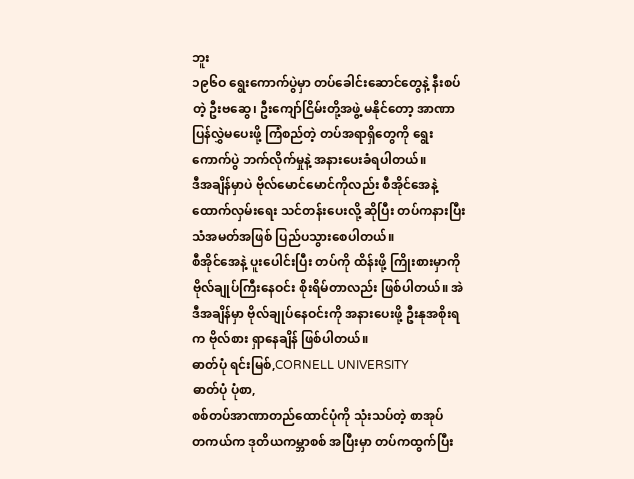ဘူး
၁၉၆ဝ ရွေးကောက်ပွဲမှာ တပ်ခေါင်းဆောင်တွေနဲ့ နီးစပ်တဲ့ ဦးဗဆွေ၊ ဦးကျော်ငြိမ်းတို့အဖွဲ့ မနိုင်တော့ အာဏာပြန်လွှဲမပေးဖို့ ကြံစည်တဲ့ တပ်အရာရှိတွေကို ရွေးကောက်ပွဲ ဘက်လိုက်မှုနဲ့ အနားပေးခံရပါတယ်။
ဒီအချိန်မှာပဲ ဗိုလ်မောင်မောင်ကိုလည်း စီအိုင်အေနဲ့ ထောက်လှမ်းရေး သင်တန်းပေးလို့ ဆိုပြီး တပ်ကနားပြီး သံအမတ်အဖြစ် ပြည်ပသွားစေပါတယ်။
စီအိုင်အေနဲ့ ပူးပေါင်းပြီး တပ်ကို ထိန်းဖို့ ကြိုးစားမှာကို ဗိုလ်ချုပ်ကြီးနေဝင်း စိုးရိမ်တာလည်း ဖြစ်ပါတယ်။ အဲဒီအချိန်မှာ ဗိုလ်ချုပ်နေဝင်းကို အနားပေးဖို့ ဦးနုအစိုးရက ဗိုလ်စား ရှာနေချိန် ဖြစ်ပါတယ်။
ဓာတ်ပုံ ရင်းမြစ်,CORNELL UNIVERSITY
ဓာတ်ပုံ ပုံစာ,
စစ်တပ်အာဏာတည်ထောင်ပုံကို သုံးသပ်တဲ့ စာအုပ်
တကယ်က ဒုတိယကမ္ဘာစစ် အပြီးမှာ တပ်ကထွက်ပြီး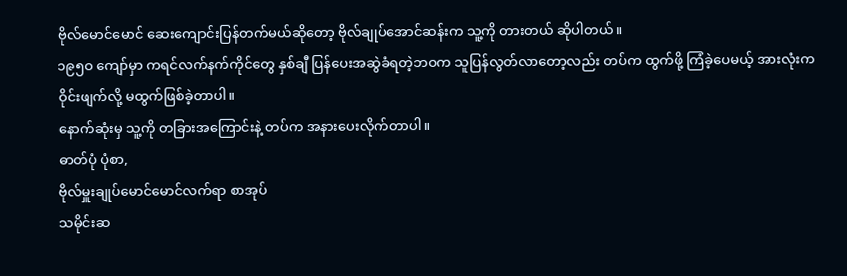ဗိုလ်မောင်မောင် ဆေးကျောင်းပြန်တက်မယ်ဆိုတော့ ဗိုလ်ချုပ်အောင်ဆန်းက သူ့ကို တားတယ် ဆိုပါတယ်။
၁၉၅ဝ ကျော်မှာ ကရင်လက်နက်ကိုင်တွေ နှစ်ချီ ပြန်ပေးအဆွဲခံရတဲ့ဘဝက သူပြန်လွတ်လာတော့လည်း တပ်က ထွက်ဖို့ ကြံခဲ့ပေမယ့် အားလုံးက ဝိုင်းဖျက်လို့ မထွက်ဖြစ်ခဲ့တာပါ။
နောက်ဆုံးမှ သူ့ကို တခြားအကြောင်းနဲ့ တပ်က အနားပေးလိုက်တာပါ။
ဓာတ်ပုံ ပုံစာ,
ဗိုလ်မှူးချုပ်မောင်မောင်လက်ရာ စာအုပ်
သမိုင်းဆ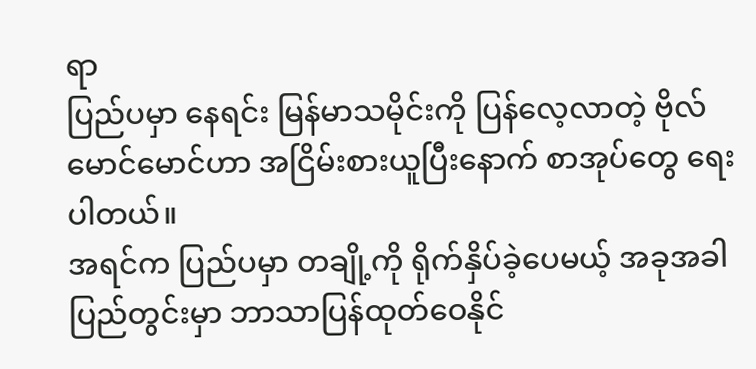ရာ
ပြည်ပမှာ နေရင်း မြန်မာသမိုင်းကို ပြန်လေ့လာတဲ့ ဗိုလ်မောင်မောင်ဟာ အငြိမ်းစားယူပြီးနောက် စာအုပ်တွေ ရေးပါတယ်။
အရင်က ပြည်ပမှာ တချို့ကို ရိုက်နှိပ်ခဲ့ပေမယ့် အခုအခါ ပြည်တွင်းမှာ ဘာသာပြန်ထုတ်ဝေနိုင်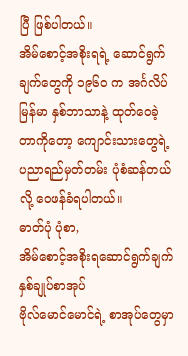ပြီ ဖြစ်ပါတယ်။
အိမ်စောင့်အစိုးရရဲ့ ဆောင်ရွက်ချက်တွေကို ၁၉၆ဝ က အင်္ဂလိပ် မြန်မာ နှစ်ဘာသာနဲ့ ထုတ်ဝေခဲ့တာကိုတော့ ကျောင်းသားတွေရဲ့ ပညာရည်မှတ်တမ်း ပုံစံဆန်တယ်လို့ ဝေဖန်ခံရပါတယ်။
ဓာတ်ပုံ ပုံစာ,
အိမ်စောင့်အစိုးရဆောင်ရွက်ချက် နှစ်ချုပ်စာအုပ်
ဗိုလ်မောင်မောင်ရဲ့ စာအုပ်တွေမှာ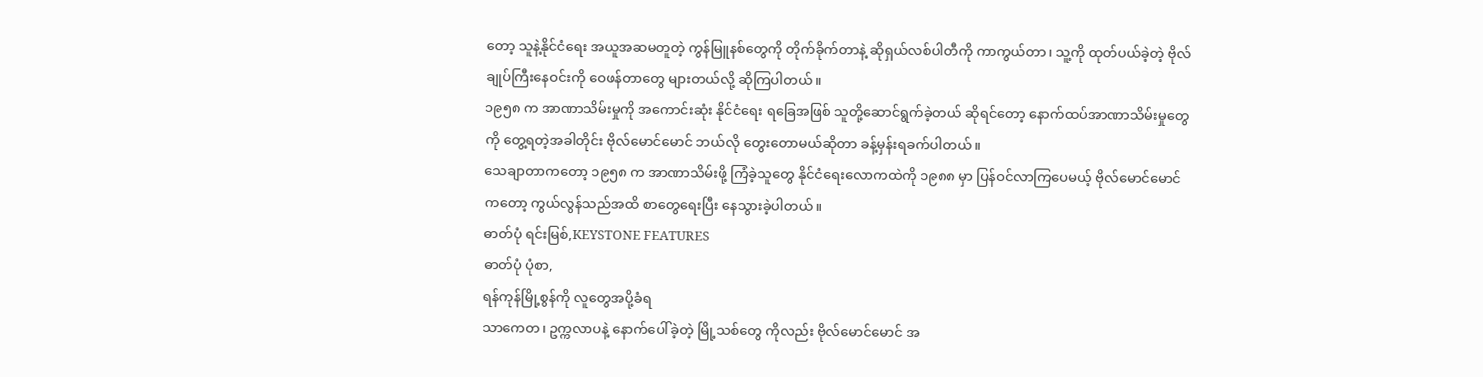တော့ သူနဲ့နိုင်ငံရေး အယူအဆမတူတဲ့ ကွန်မြူနစ်တွေကို တိုက်ခိုက်တာနဲ့ ဆိုရှယ်လစ်ပါတီကို ကာကွယ်တာ၊ သူ့ကို ထုတ်ပယ်ခဲ့တဲ့ ဗိုလ်ချုပ်ကြီးနေဝင်းကို ဝေဖန်တာတွေ များတယ်လို့ ဆိုကြပါတယ်။
၁၉၅၈ က အာဏာသိမ်းမှုကို အကောင်းဆုံး နိုင်ငံရေး ရခြေအဖြစ် သူတို့ဆောင်ရွက်ခဲ့တယ် ဆိုရင်တော့ နောက်ထပ်အာဏာသိမ်းမှုတွေကို တွေ့ရတဲ့အခါတိုင်း ဗိုလ်မောင်မောင် ဘယ်လို တွေးတောမယ်ဆိုတာ ခန့်မှန်းရခက်ပါတယ်။
သေချာတာကတော့ ၁၉၅၈ က အာဏာသိမ်းဖို့ ကြံခဲ့သူတွေ နိုင်ငံရေးလောကထဲကို ၁၉၈၈ မှာ ပြန်ဝင်လာကြပေမယ့် ဗိုလ်မောင်မောင်ကတော့ ကွယ်လွန်သည်အထိ စာတွေရေးပြီး နေသွားခဲ့ပါတယ်။
ဓာတ်ပုံ ရင်းမြစ်,KEYSTONE FEATURES
ဓာတ်ပုံ ပုံစာ,
ရန်ကုန်မြို့စွန်ကို လူတွေအပို့ခံရ
သာကေတ၊ ဥက္ကလာပနဲ့ နောက်ပေါ်ခဲ့တဲ့ မြို့သစ်တွေ ကိုလည်း ဗိုလ်မောင်မောင် အ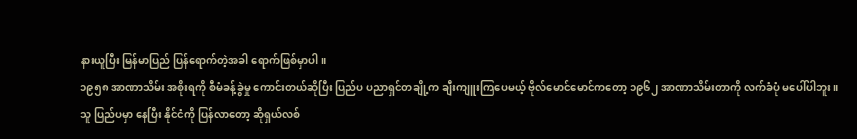နားယူပြီး မြန်မာပြည် ပြန်ရောက်တဲ့အခါ ရောက်ဖြစ်မှာပါ။
၁၉၅၈ အာဏာသိမ်း အစိုးရကို စီမံခန့်ခွဲမှု ကောင်းတယ်ဆိုပြီး ပြည်ပ ပညာရှင်တချို့က ချီးကျူးကြပေမယ့် ဗိုလ်မောင်မောင်ကတော့ ၁၉၆၂ အာဏာသိမ်းတာကို လက်ခံပုံ မပေါ်ပါဘူး။
သူ ပြည်ပမှာ နေပြီး နိုင်ငံကို ပြန်လာတော့ ဆိုရှယ်လစ်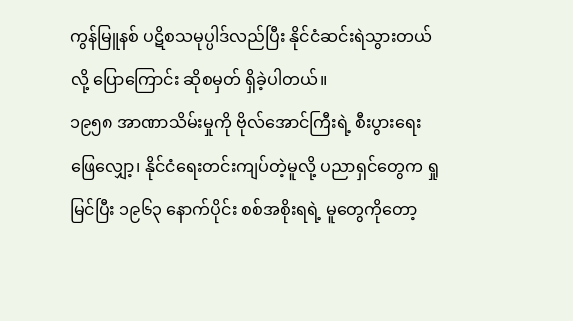ကွန်မြူနစ် ပဋိစသမုပ္ပါဒ်လည်ပြီး နိုင်ငံဆင်းရဲသွားတယ်လို့ ပြောကြောင်း ဆိုစမှတ် ရှိခဲ့ပါတယ်။
၁၉၅၈ အာဏာသိမ်းမှုကို ဗိုလ်အောင်ကြီးရဲ့ စီးပွားရေး ဖြေလျှော့၊ နိုင်ငံရေးတင်းကျပ်တဲ့မူလို့ ပညာရှင်တွေက ရှုမြင်ပြီး ၁၉၆၃ နောက်ပိုင်း စစ်အစိုးရရဲ့ မူတွေကိုတော့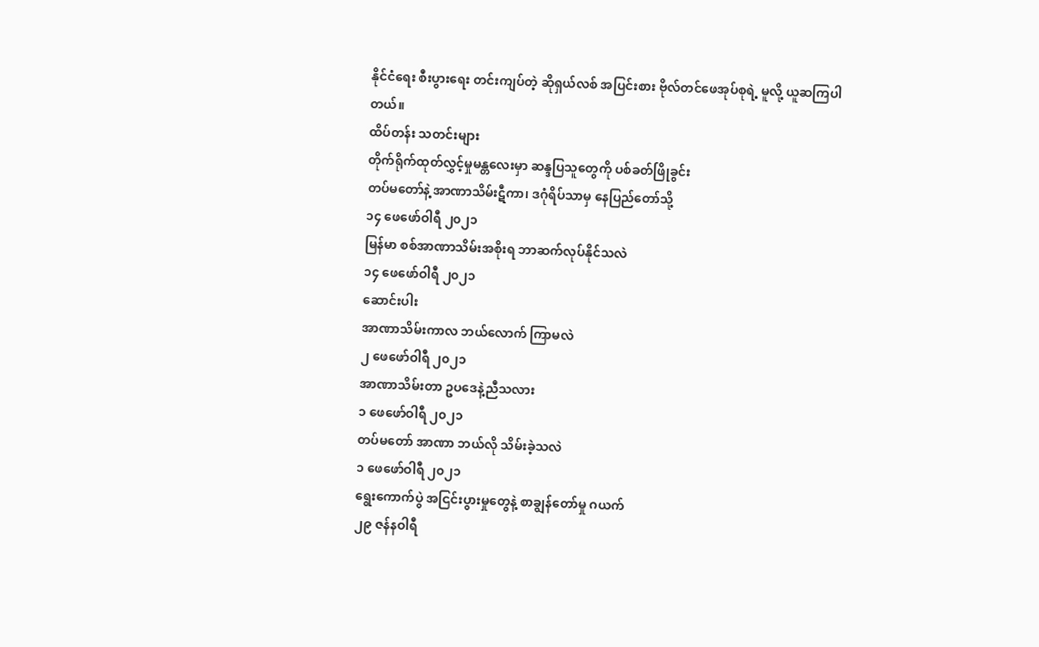နိုင်ငံရေး စီးပွားရေး တင်းကျပ်တဲ့ ဆိုရှယ်လစ် အပြင်းစား ဗိုလ်တင်ဖေအုပ်စုရဲ့ မူလို့ ယူဆကြပါတယ်။
ထိပ်တန်း သတင်းများ
တိုက်ရိုက်ထုတ်လွှင့်မှုမန္တလေးမှာ ဆန္ဒပြသူတွေကို ပစ်ခတ်ဖြိုခွင်း
တပ်မတော်နဲ့ အာဏာသိမ်းဋီကာ၊ ဒဂုံရိပ်သာမှ နေပြည်တော်သို့
၁၄ ဖေဖော်ဝါရီ ၂၀၂၁
မြန်မာ စစ်အာဏာသိမ်းအစိုးရ ဘာဆက်လုပ်နိုင်သလဲ
၁၄ ဖေဖော်ဝါရီ ၂၀၂၁
ဆောင်းပါး
အာဏာသိမ်းကာလ ဘယ်လောက် ကြာမလဲ
၂ ဖေဖော်ဝါရီ ၂၀၂၁
အာဏာသိမ်းတာ ဥပဒေနဲ့ညီသလား
၁ ဖေဖော်ဝါရီ ၂၀၂၁
တပ်မတော် အာဏာ ဘယ်လို သိမ်းခဲ့သလဲ
၁ ဖေဖော်ဝါရီ ၂၀၂၁
ရွေးကောက်ပွဲ အငြင်းပွားမှုတွေနဲ့ စာချွန်တော်မှု ဂယက်
၂၉ ဇန်နဝါရီ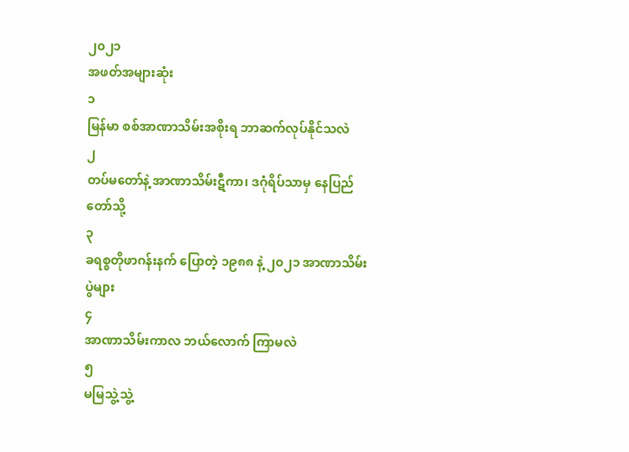၂၀၂၁
အဖတ်အများဆုံး
၁
မြန်မာ စစ်အာဏာသိမ်းအစိုးရ ဘာဆက်လုပ်နိုင်သလဲ
၂
တပ်မတော်နဲ့ အာဏာသိမ်းဋီကာ၊ ဒဂုံရိပ်သာမှ နေပြည်တော်သို့
၃
ခရစ္စတိုဖာဂန်းနက် ပြောတဲ့ ၁၉၈၈ နဲ့ ၂၀၂၁ အာဏာသိမ်းပွဲများ
၄
အာဏာသိမ်းကာလ ဘယ်လောက် ကြာမလဲ
၅
မမြသွဲ့သွဲ့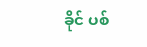ခိုင် ပစ်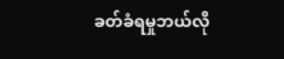ခတ်ခံရမှုဘယ်လို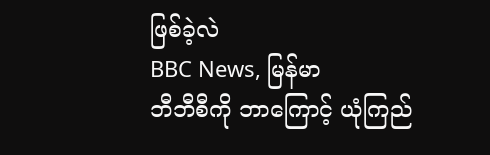ဖြစ်ခဲ့လဲ
BBC News, မြန်မာ
ဘီဘီစီကို ဘာကြောင့် ယုံကြည်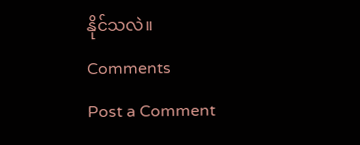နိုင်သလဲ။
Comments
Post a Comment